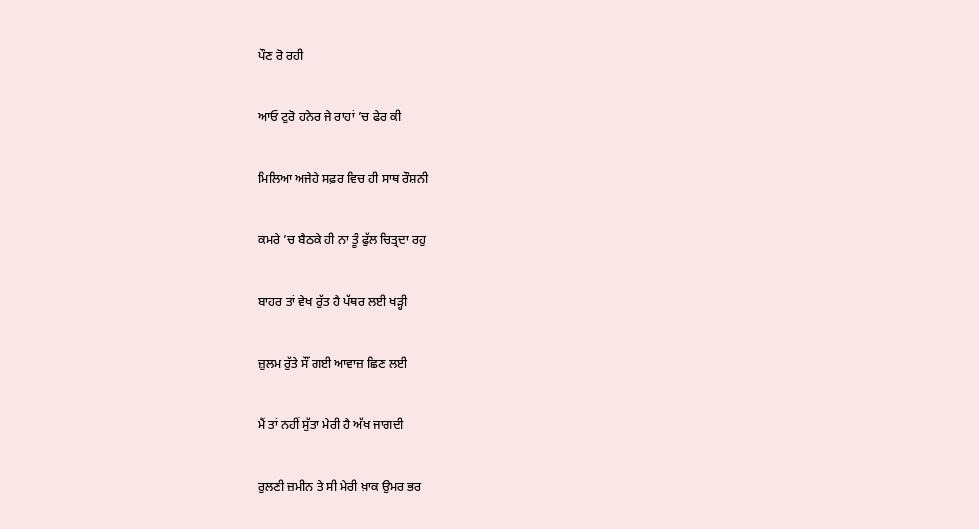ਪੌਣ ਰੋ ਰਹੀ

ਆਓ ਟੁਰੋ ਹਨੇਰ ਜੇ ਰਾਹਾਂ ’ਚ ਫੇਰ ਕੀ

ਮਿਲਿਆ ਅਜੇਹੇ ਸਫ਼ਰ ਵਿਚ ਹੀ ਸਾਥ ਰੌਸ਼ਨੀ

ਕਮਰੇ ’ਚ ਬੈਠਕੇ ਹੀ ਨਾ ਤੂੰ ਫੁੱਲ ਚਿਤ੍ਰਦਾ ਰਹੁ

ਬਾਹਰ ਤਾਂ ਵੇਖ ਰੁੱਤ ਹੈ ਪੱਥਰ ਲਈ ਖੜ੍ਹੀ

ਜ਼ੁਲਮ ਰੁੱਤੇ ਸੌਂ ਗਈ ਆਵਾਜ਼ ਛਿਣ ਲਈ

ਮੈਂ ਤਾਂ ਨਹੀਂ ਸੁੱਤਾ ਮੇਰੀ ਹੈ ਅੱਖ ਜਾਗਦੀ

ਰੁਲਣੀ ਜ਼ਮੀਨ ਤੇ ਸੀ ਮੇਰੀ ਖ਼ਾਕ ਉਮਰ ਭਰ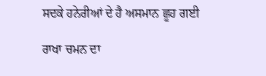ਸਦਕੇ ਹਨੇਰੀਆਂ ਦੇ ਹੈ ਅਸਮਾਨ ਛੂਹ ਗਈ

ਰਾਖਾ ਚਮਨ ਦਾ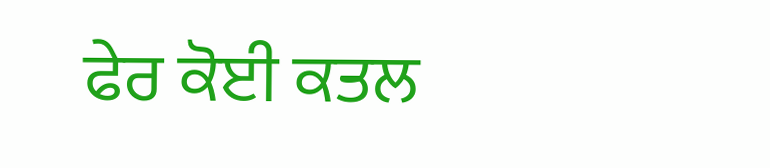ਫੇਰ ਕੋਈ ਕਤਲ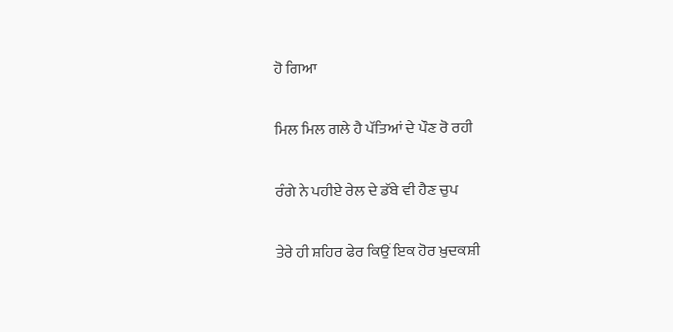ਹੋ ਗਿਆ

ਮਿਲ ਮਿਲ ਗਲੇ ਹੈ ਪੱਤਿਆਂ ਦੇ ਪੌਣ ਰੋ ਰਹੀ

ਰੰਗੇ ਨੇ ਪਹੀਏ ਰੇਲ ਦੇ ਡੱਬੇ ਵੀ ਹੈਣ ਚੁਪ

ਤੇਰੇ ਹੀ ਸ਼ਹਿਰ ਫੇਰ ਕਿਉਂ ਇਕ ਹੋਰ ਖ਼ੁਦਕਸ਼ੀ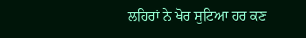ਲਹਿਰਾਂ ਨੇ ਖੋਰ ਸੁਟਿਆ ਹਰ ਕਣ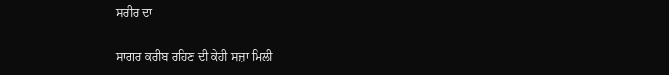ਸਰੀਰ ਦਾ

ਸਾਗਰ ਕਰੀਬ ਰਹਿਣ ਦੀ ਕੇਹੀ ਸਜ਼ਾ ਮਿਲੀ